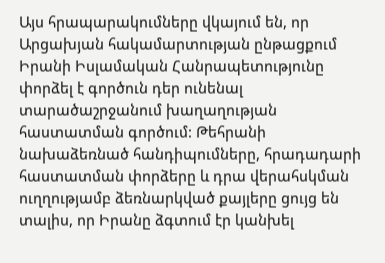Այս հրապարակումները վկայում են, որ Արցախյան հակամարտության ընթացքում Իրանի Իսլամական Հանրապետությունը փորձել է գործուն դեր ունենալ տարածաշրջանում խաղաղության հաստատման գործում: Թեհրանի նախաձեռնած հանդիպումները, հրադադարի հաստատման փորձերը և դրա վերահսկման ուղղությամբ ձեռնարկված քայլերը ցույց են տալիս, որ Իրանը ձգտում էր կանխել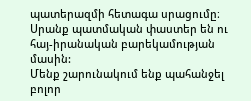պատերազմի հետագա սրացումը։ Սրանք պատմական փաստեր են ու հայ-իրանական բարեկամության մասին:
Մենք շարունակում ենք պահանջել բոլոր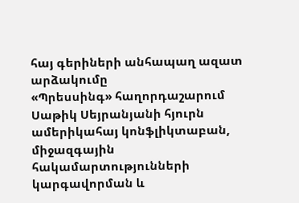հայ գերիների անհապաղ ազատ արձակումը
«Պրեսսինգ» հաղորդաշարում Սաթիկ Սեյրանյանի հյուրն ամերիկահայ կոնֆլիկտաբան, միջազգային հակամարտությունների կարգավորման և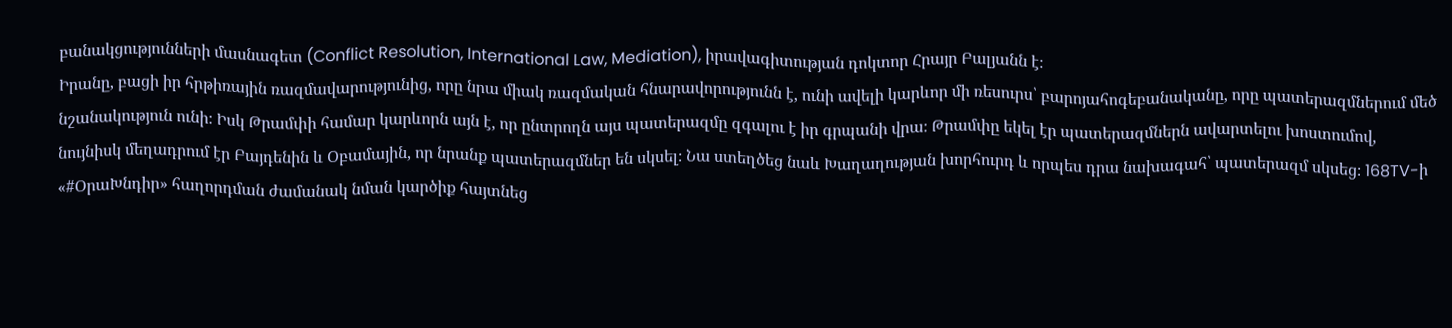բանակցությունների մասնագետ (Conflict Resolution, International Law, Mediation), իրավագիտության դոկտոր Հրայր Բալյանն է։
Իրանը, բացի իր հրթիռային ռազմավարությունից, որը նրա միակ ռազմական հնարավորությունն է, ունի ավելի կարևոր մի ռեսուրս՝ բարոյահոգեբանականը, որը պատերազմներում մեծ նշանակություն ունի։ Իսկ Թրամփի համար կարևորն այն է, որ ընտրողն այս պատերազմը զգալու է իր գրպանի վրա։ Թրամփը եկել էր պատերազմներն ավարտելու խոստումով, նույնիսկ մեղադրում էր Բայդենին և Օբամային, որ նրանք պատերազմներ են սկսել։ Նա ստեղծեց նաև Խաղաղության խորհուրդ և որպես դրա նախագահ՝ պատերազմ սկսեց։ 168TV-ի «#ՕրաԽնդիր» հաղորդման ժամանակ նման կարծիք հայտնեց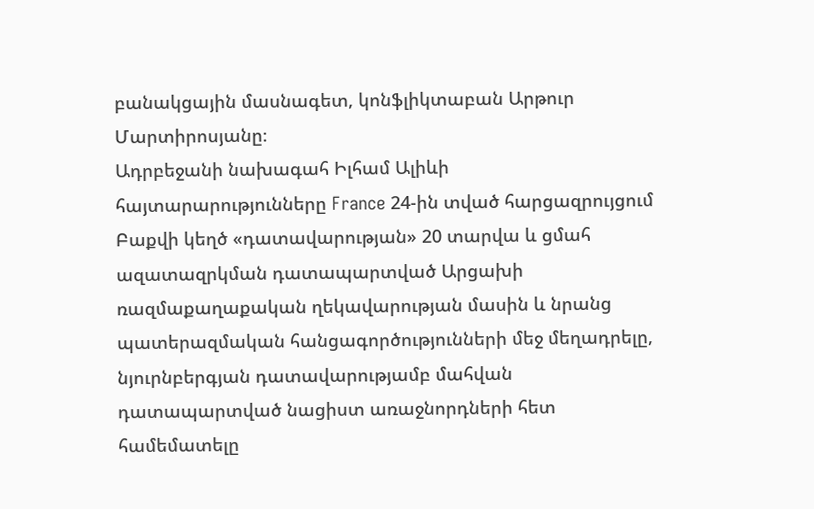բանակցային մասնագետ, կոնֆլիկտաբան Արթուր Մարտիրոսյանը։
Ադրբեջանի նախագահ Իլհամ Ալիևի հայտարարությունները France 24-ին տված հարցազրույցում Բաքվի կեղծ «դատավարության» 20 տարվա և ցմահ ազատազրկման դատապարտված Արցախի ռազմաքաղաքական ղեկավարության մասին և նրանց պատերազմական հանցագործությունների մեջ մեղադրելը, նյուրնբերգյան դատավարությամբ մահվան դատապարտված նացիստ առաջնորդների հետ համեմատելը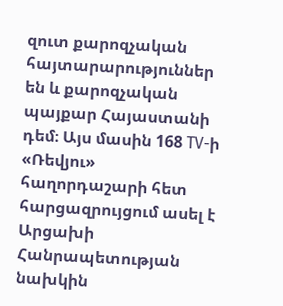զուտ քարոզչական հայտարարություններ են և քարոզչական պայքար Հայաստանի դեմ։ Այս մասին 168 TV-ի «Ռեվյու» հաղորդաշարի հետ հարցազրույցում ասել է Արցախի Հանրապետության նախկին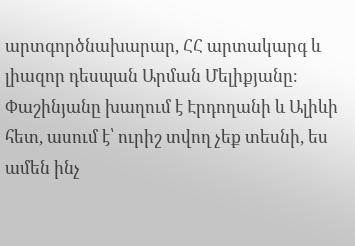արտգործնախարար, ՀՀ արտակարգ և լիազոր դեսպան Արման Մելիքյանը։
Փաշինյանը խաղում է Էրդողանի և Ալիևի հետ, ասում է՝ ուրիշ տվող չեք տեսնի, ես ամեն ինչ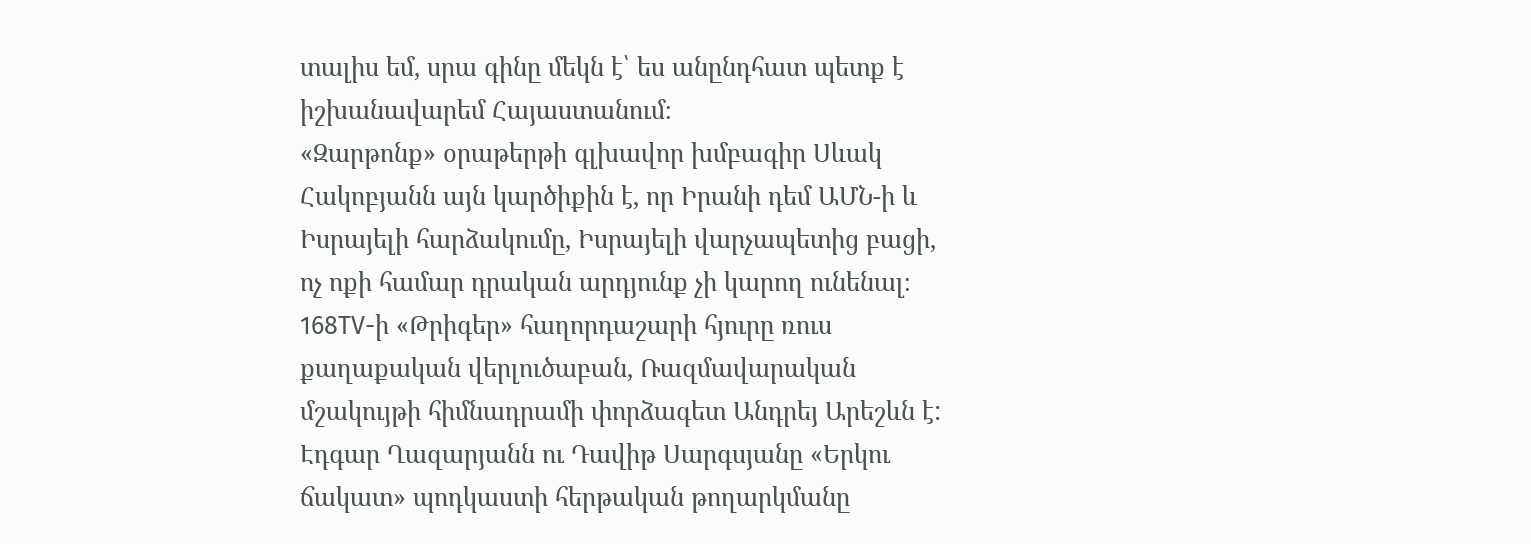տալիս եմ, սրա գինը մեկն է՝ ես անընդհատ պետք է իշխանավարեմ Հայաստանում։
«Զարթոնք» օրաթերթի գլխավոր խմբագիր Սևակ Հակոբյանն այն կարծիքին է, որ Իրանի դեմ ԱՄՆ-ի և Իսրայելի հարձակումը, Իսրայելի վարչապետից բացի, ոչ ոքի համար դրական արդյունք չի կարող ունենալ։
168TV-ի «Թրիգեր» հաղորդաշարի հյուրը ռուս քաղաքական վերլուծաբան, Ռազմավարական մշակույթի հիմնադրամի փորձագետ Անդրեյ Արեշևն է:
Էդգար Ղազարյանն ու Դավիթ Սարգսյանը «Երկու ճակատ» պոդկաստի հերթական թողարկմանը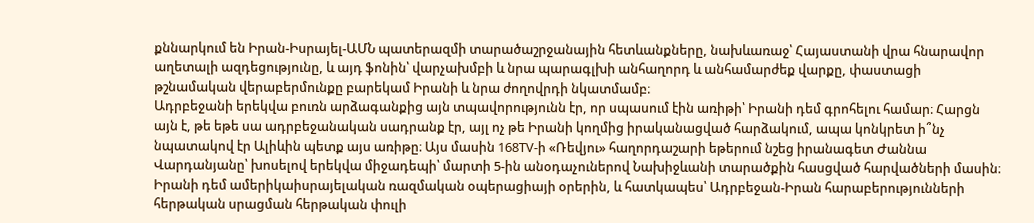քննարկում են Իրան-Իսրայել-ԱՄՆ պատերազմի տարածաշրջանային հետևանքները, նախևառաջ՝ Հայաստանի վրա հնարավոր աղետալի ազդեցությունը, և այդ ֆոնին՝ վարչախմբի և նրա պարագլխի անհաղորդ և անհամարժեք վարքը, փաստացի թշնամական վերաբերմունքը բարեկամ Իրանի և նրա ժողովրդի նկատմամբ։
Ադրբեջանի երեկվա բուռն արձագանքից այն տպավորությունն էր, որ սպասում էին առիթի՝ Իրանի դեմ գրոհելու համար։ Հարցն այն է, թե եթե սա ադրբեջանական սադրանք էր, այլ ոչ թե Իրանի կողմից իրականացված հարձակում, ապա կոնկրետ ի՞նչ նպատակով էր Ալիևին պետք այս առիթը։ Այս մասին 168TV-ի «Ռեվյու» հաղորդաշարի եթերում նշեց իրանագետ Ժաննա Վարդանյանը՝ խոսելով երեկվա միջադեպի՝ մարտի 5-ին անօդաչուներով Նախիջևանի տարածքին հասցված հարվածների մասին։
Իրանի դեմ ամերիկաիսրայելական ռազմական օպերացիայի օրերին, և հատկապես՝ Ադրբեջան-Իրան հարաբերությունների հերթական սրացման հերթական փուլի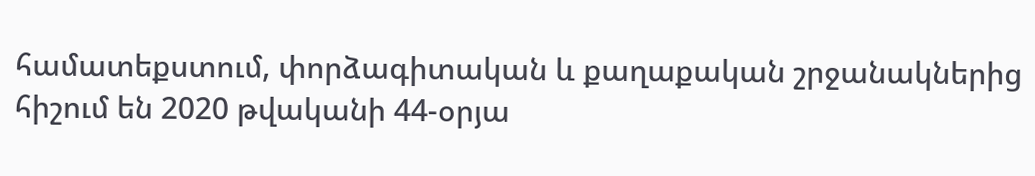համատեքստում, փորձագիտական և քաղաքական շրջանակներից հիշում են 2020 թվականի 44-օրյա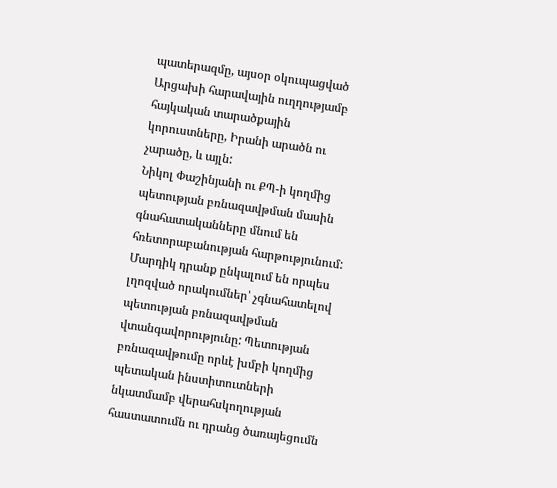պատերազմը, այսօր օկուպացված Արցախի հարավային ուղղությամբ հայկական տարածքային կորուստները, Իրանի արածն ու չարածը, և այլն:
Նիկոլ Փաշինյանի ու ՔՊ-ի կողմից պետության բռնազավթման մասին գնահատականները մնում են հռետորաբանության հարթությունում: Մարդիկ դրանք ընկալում են որպես լղոզված որակումներ՝ չգնահատելով պետության բռնազավթման վտանգավորությունը: Պետության բռնազավթումը որևէ խմբի կողմից պետական ինստիտուտների նկատմամբ վերահսկողության հաստատումն ու դրանց ծառայեցումն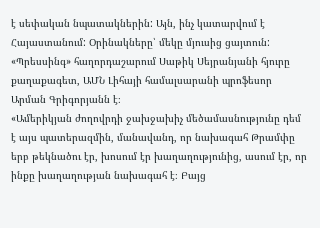է սեփական նպատակներին: Այն, ինչ կատարվում է Հայաստանում: Օրինակները՝ մեկը մյուսից ցայտուն:
«Պրեսսինգ» հաղորդաշարում Սաթիկ Սեյրանյանի հյուրը քաղաքագետ, ԱՄՆ Լիհայի համալսարանի պրոֆեսոր Արման Գրիգորյանն է։
«Ամերիկյան ժողովրդի ջախջախիչ մեծամասնությունը դեմ է այս պատերազմին, մանավանդ, որ նախագահ Թրամփը երբ թեկնածու էր, խոսում էր խաղաղությունից, ասում էր, որ ինքը խաղաղության նախագահ է։ Բայց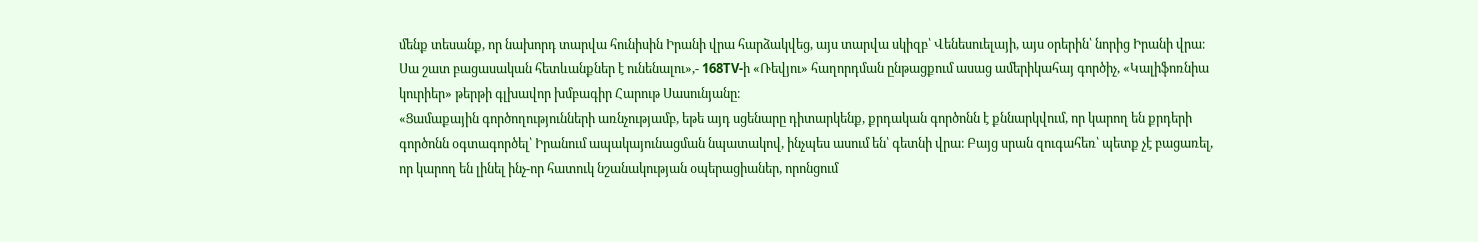մենք տեսանք, որ նախորդ տարվա հունիսին Իրանի վրա հարձակվեց, այս տարվա սկիզբ՝ Վենեսուելայի, այս օրերին՝ նորից Իրանի վրա։ Սա շատ բացասական հետևանքներ է ունենալու»,- 168TV-ի «Ռեվյու» հաղորդման ընթացքում ասաց ամերիկահայ գործիչ, «Կալիֆոռնիա կուրիեր» թերթի գլխավոր խմբագիր Հարութ Սասունյանը։
«Ցամաքային գործողությունների առնչությամբ, եթե այդ սցենարը դիտարկենք, քրդական գործոնն է քննարկվում, որ կարող են քրդերի գործոնն օգտագործել՝ Իրանում ապակայունացման նպատակով, ինչպես ասում են՝ գետնի վրա։ Բայց սրան զուգահեռ՝ պետք չէ բացառել, որ կարող են լինել ինչ-որ հատուկ նշանակության օպերացիաներ, որոնցում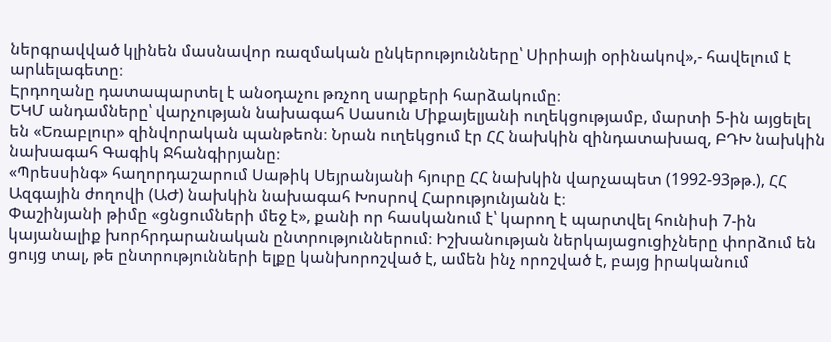ներգրավված կլինեն մասնավոր ռազմական ընկերությունները՝ Սիրիայի օրինակով»,- հավելում է արևելագետը։
Էրդողանը դատապարտել է անօդաչու թռչող սարքերի հարձակումը։
ԵԿՄ անդամները՝ վարչության նախագահ Սասուն Միքայելյանի ուղեկցությամբ, մարտի 5-ին այցելել են «Եռաբլուր» զինվորական պանթեոն։ Նրան ուղեկցում էր ՀՀ նախկին զինդատախազ, ԲԴԽ նախկին նախագահ Գագիկ Ջհանգիրյանը։
«Պրեսսինգ» հաղորդաշարում Սաթիկ Սեյրանյանի հյուրը ՀՀ նախկին վարչապետ (1992-93թթ.), ՀՀ Ազգային ժողովի (ԱԺ) նախկին նախագահ Խոսրով Հարությունյանն է։
Փաշինյանի թիմը «ցնցումների մեջ է», քանի որ հասկանում է՝ կարող է պարտվել հունիսի 7-ին կայանալիք խորհրդարանական ընտրություններում։ Իշխանության ներկայացուցիչները փորձում են ցույց տալ, թե ընտրությունների ելքը կանխորոշված է, ամեն ինչ որոշված է, բայց իրականում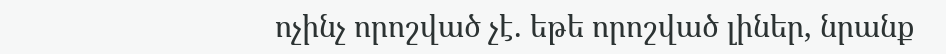ոչինչ որոշված չէ. եթե որոշված լիներ, նրանք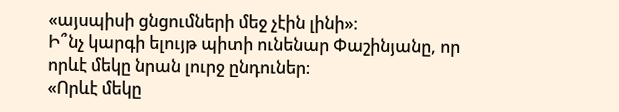«այսպիսի ցնցումների մեջ չէին լինի»։
Ի՞նչ կարգի ելույթ պիտի ունենար Փաշինյանը, որ որևէ մեկը նրան լուրջ ընդուներ։
«Որևէ մեկը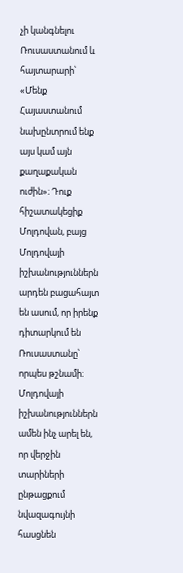չի կանգնելու Ռուսաստանում և հայտարարի՝ «Մենք Հայաստանում նախընտրում ենք այս կամ այն քաղաքական ուժին»։ Դուք հիշատակեցիք Մոլդովան, բայց Մոլդովայի իշխանություններն արդեն բացահայտ են ասում, որ իրենք դիտարկում են Ռուսաստանը՝ որպես թշնամի։ Մոլդովայի իշխանություններն ամեն ինչ արել են, որ վերջին տարիների ընթացքում նվազագույնի հասցնեն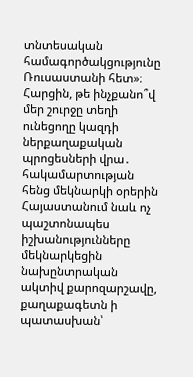տնտեսական համագործակցությունը Ռուսաստանի հետ»։
Հարցին, թե ինչքանո՞վ մեր շուրջը տեղի ունեցողը կազդի ներքաղաքական պրոցեսների վրա․ հակամարտության հենց մեկնարկի օրերին Հայաստանում նաև ոչ պաշտոնապես իշխանությունները մեկնարկեցին նախընտրական ակտիվ քարոզարշավը, քաղաքագետն ի պատասխան՝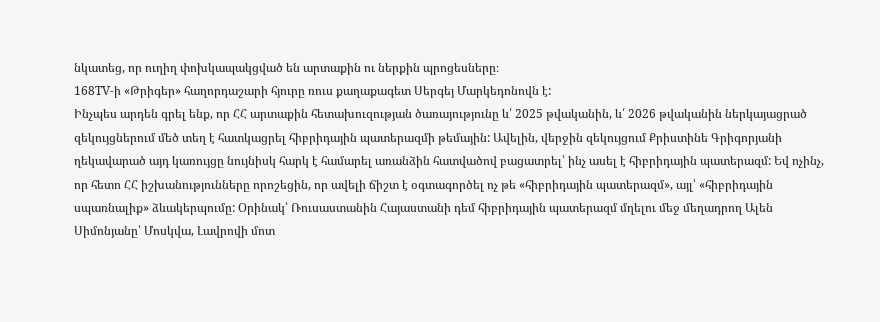նկատեց, որ ուղիղ փոխկապակցված են արտաքին ու ներքին պրոցեսները։
168TV-ի «Թրիգեր» հաղորդաշարի հյուրը ռուս քաղաքագետ Սերգեյ Մարկեդոնովն է:
Ինչպես արդեն գրել ենք, որ ՀՀ արտաքին հետախուզության ծառայությունը և՛ 2025 թվականին, և՛ 2026 թվականին ներկայացրած զեկույցներում մեծ տեղ է հատկացրել հիբրիդային պատերազմի թեմային: Ավելին, վերջին զեկույցում Քրիստինե Գրիգորյանի ղեկավարած այդ կառույցը նույնիսկ հարկ է համարել առանձին հատվածով բացատրել՝ ինչ ասել է հիբրիդային պատերազմ: Եվ ոչինչ, որ հետո ՀՀ իշխանությունները որոշեցին, որ ավելի ճիշտ է օգտագործել ոչ թե «հիբրիդային պատերազմ», այլ՝ «հիբրիդային սպառնալիք» ձևակերպումը: Օրինակ՝ Ռուսաստանին Հայաստանի դեմ հիբրիդային պատերազմ մղելու մեջ մեղադրող Ալեն Սիմոնյանը՝ Մոսկվա, Լավրովի մոտ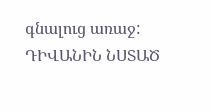գնալուց առաջ:
ԴԻՎԱՆԻՆ ՆՍՏԱԾ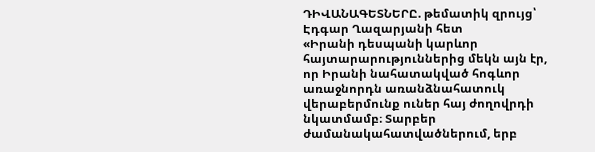ԴԻՎԱՆԱԳԵՏՆԵՐԸ. թեմատիկ զրույց՝ Էդգար Ղազարյանի հետ
«Իրանի դեսպանի կարևոր հայտարարություններից մեկն այն էր, որ Իրանի նահատակված հոգևոր առաջնորդն առանձնահատուկ վերաբերմունք ուներ հայ ժողովրդի նկատմամբ։ Տարբեր ժամանակահատվածներում, երբ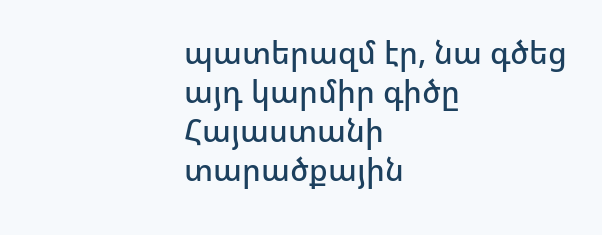պատերազմ էր, նա գծեց այդ կարմիր գիծը Հայաստանի տարածքային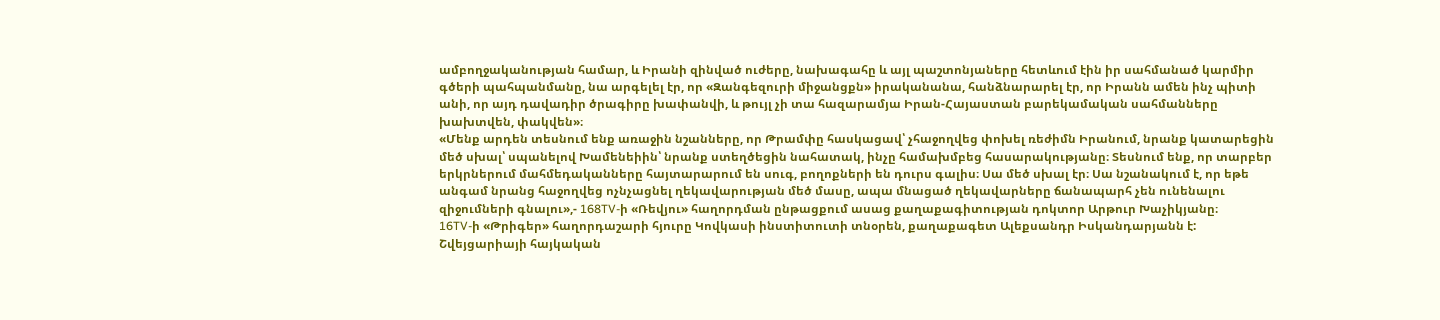ամբողջականության համար, և Իրանի զինված ուժերը, նախագահը և այլ պաշտոնյաները հետևում էին իր սահմանած կարմիր գծերի պահպանմանը, նա արգելել էր, որ «Զանգեզուրի միջանցքն» իրականանա, հանձնարարել էր, որ Իրանն ամեն ինչ պիտի անի, որ այդ դավադիր ծրագիրը խափանվի, և թույլ չի տա հազարամյա Իրան-Հայաստան բարեկամական սահմանները խախտվեն, փակվեն»։
«Մենք արդեն տեսնում ենք առաջին նշանները, որ Թրամփը հասկացավ՝ չհաջողվեց փոխել ռեժիմն Իրանում, նրանք կատարեցին մեծ սխալ՝ սպանելով Խամենեիին՝ նրանք ստեղծեցին նահատակ, ինչը համախմբեց հասարակությանը։ Տեսնում ենք, որ տարբեր երկրներում մահմեդականները հայտարարում են սուգ, բողոքների են դուրս գալիս։ Սա մեծ սխալ էր։ Սա նշանակում է, որ եթե անգամ նրանց հաջողվեց ոչնչացնել ղեկավարության մեծ մասը, ապա մնացած ղեկավարները ճանապարհ չեն ունենալու զիջումների գնալու»,- 168TV-ի «Ռեվյու» հաղորդման ընթացքում ասաց քաղաքագիտության դոկտոր Արթուր Խաչիկյանը։
16TV-ի «Թրիգեր» հաղորդաշարի հյուրը Կովկասի ինստիտուտի տնօրեն, քաղաքագետ Ալեքսանդր Իսկանդարյանն է:
Շվեյցարիայի հայկական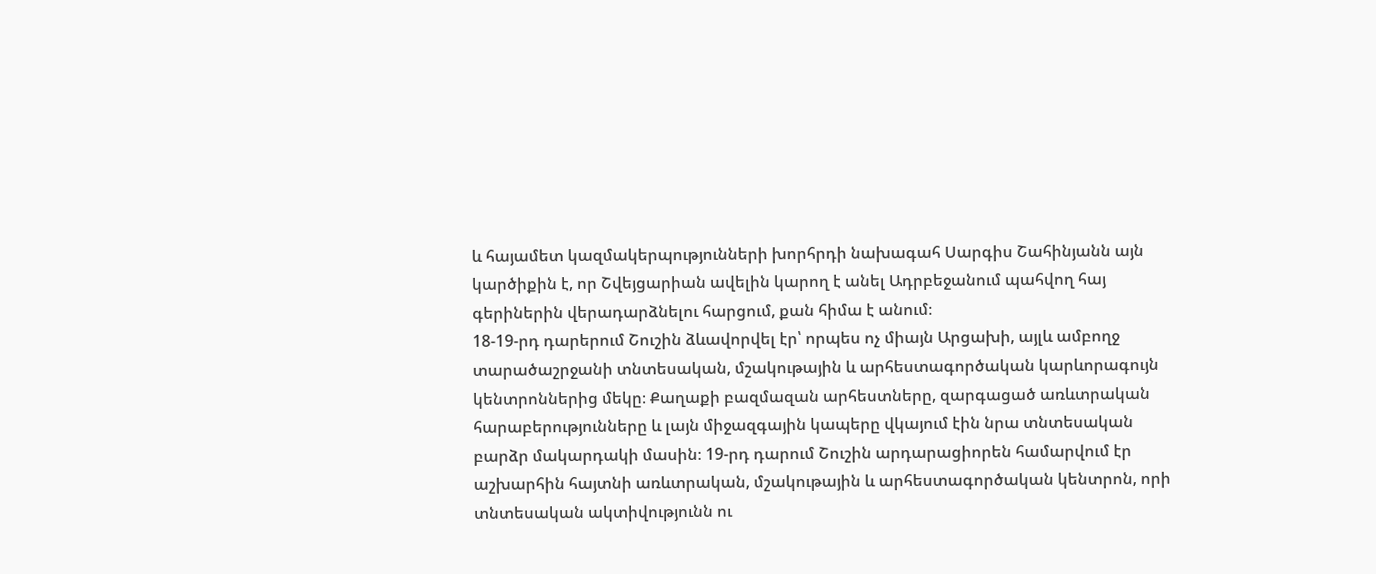և հայամետ կազմակերպությունների խորհրդի նախագահ Սարգիս Շահինյանն այն կարծիքին է, որ Շվեյցարիան ավելին կարող է անել Ադրբեջանում պահվող հայ գերիներին վերադարձնելու հարցում, քան հիմա է անում։
18-19-րդ դարերում Շուշին ձևավորվել էր՝ որպես ոչ միայն Արցախի, այլև ամբողջ տարածաշրջանի տնտեսական, մշակութային և արհեստագործական կարևորագույն կենտրոններից մեկը։ Քաղաքի բազմազան արհեստները, զարգացած առևտրական հարաբերությունները և լայն միջազգային կապերը վկայում էին նրա տնտեսական բարձր մակարդակի մասին։ 19-րդ դարում Շուշին արդարացիորեն համարվում էր աշխարհին հայտնի առևտրական, մշակութային և արհեստագործական կենտրոն, որի տնտեսական ակտիվությունն ու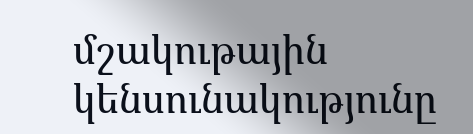մշակութային կենսունակությունը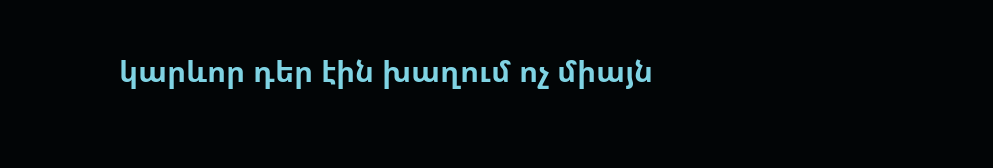կարևոր դեր էին խաղում ոչ միայն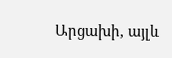Արցախի, այլև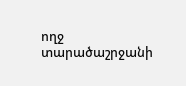ողջ տարածաշրջանի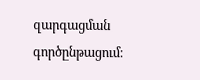զարգացման գործընթացում։